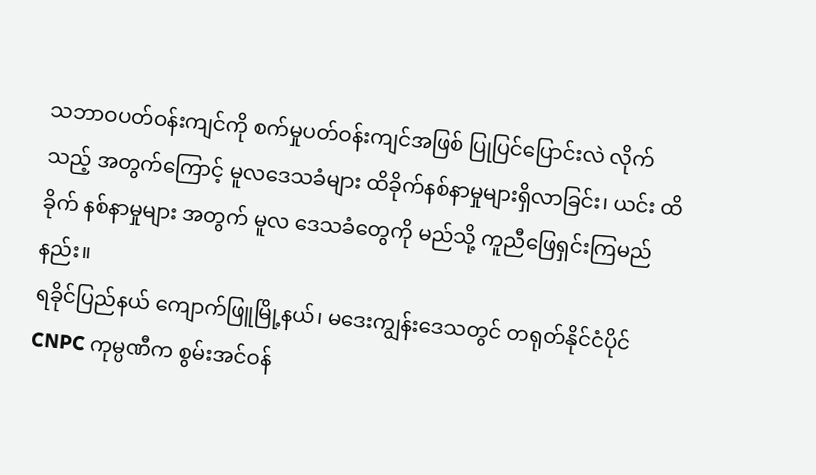သဘာဝပတ်ဝန်းကျင်ကို စက်မှုပတ်ဝန်းကျင်အဖြစ် ပြုပြင်ပြောင်းလဲ လိုက်သည့် အတွက်ကြောင့် မူလဒေသခံများ ထိခိုက်နစ်နာမှုများရှိလာခြင်း၊ ယင်း ထိခိုက် နစ်နာမှုများ အတွက် မူလ ဒေသခံတွေကို မည်သို့ ကူညီဖြေရှင်းကြမည်နည်း။
ရခိုင်ပြည်နယ် ကျောက်ဖြူမြို့နယ်၊ မဒေးကျွန်းဒေသတွင် တရုတ်နိုင်ငံပိုင် CNPC ကုမ္ပဏီက စွမ်းအင်ဝန်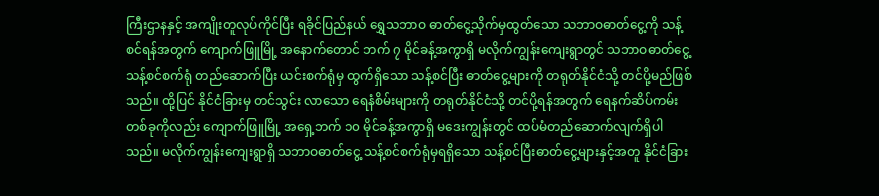ကြီးဌာနနှင့် အကျိုးတူလုပ်ကိုင်ပြီး ရခိုင်ပြည်နယ် ရွှေသဘာဝ ဓာတ်ငွေ့သိုက်မှထွတ်သော သဘာဝဓာတ်ငွေ့ကို သန့်စင်ရန်အတွက် ကျောက်ဖြူမြို့ အနောက်တောင် ဘက် ၇ မိုင်ခန့်အကွာရှိ မလိုက်ကျွန်းကျေးရွာတွင် သဘာဝဓာတ်ငွေ့ သန့်စင်စက်ရုံ တည်ဆောက်ပြီး ယင်းစက်ရုံမှ ထွက်ရှိသော သန့်စင်ပြီး ဓာတ်ငွေ့များကို တရုတ်နိုင်ငံသို့ တင်ပို့မည်ဖြစ်သည်။ ထို့ပြင် နိုင်ငံခြားမှ တင်သွင်း လာသော ရေနံစိမ်းများကို တရုတ်နိုင်ငံသို့ တင်ပို့ရန်အတွက် ရေနက်ဆိပ်ကမ်းတစ်ခုကိုလည်း ကျောက်ဖြူမြို့ အရှေ့ဘက် ၁၀ မိုင်ခန့်အကွာရှိ မဒေးကျွန်းတွင် ထပ်မံတည်ဆောက်လျက်ရှိပါသည်။ မလိုက်ကျွန်းကျေးရွာရှိ သဘာဝဓာတ်ငွေ့ သန့်စင်စက်ရုံမှရရှိသော သန့်စင်ပြီးဓာတ်ငွေ့များနှင့်အတူ နိုင်ငံခြား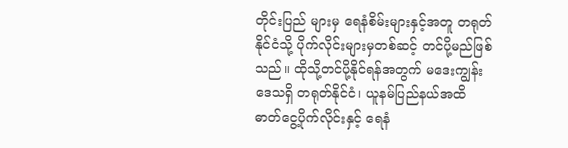တိုင်းပြည် များမှ ရေနံစိမ်းများနှင့်အတူ တရုတ်နိုင်ငံသို့ ပိုက်လိုင်းများမှတစ်ဆင့် တင်ပို့မည်ဖြစ်သည်။ ထိုသို့တင်ပို့နိုင်ရန်အတွက် မဒေးကျွန်းဒေသရှိ တရုတ်နိုင်ငံ၊ ယူနမ်ပြည်နယ်အထိ ဓာတ်ငွေ့ပိုက်လိုင်းနှင့် ရေနံ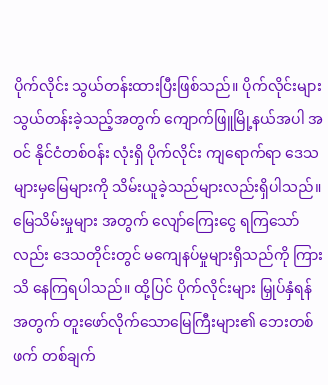ပိုက်လိုင်း သွယ်တန်းထားပြီးဖြစ်သည်။ ပိုက်လိုင်းများ သွယ်တန်းခဲ့သည့်အတွက် ကျောက်ဖြူမြို့နယ်အပါ အဝင် နိုင်ငံတစ်ဝန်း လုံးရှိ ပိုက်လိုင်း ကျရောက်ရာ ဒေသ များမှမြေများကို သိမ်းယူခဲ့သည်များလည်းရှိပါသည်။ မြေသိမ်းမှုများ အတွက် လျော်ကြေးငွေ ရကြသော် လည်း ဒေသတိုင်းတွင် မကျေနပ်မှုများရှိသည်ကို ကြားသိ နေကြရပါသည်။ ထို့ပြင် ပိုက်လိုင်းများ မြှုပ်နှံရန် အတွက် တူးဖော်လိုက်သောမြေကြီးများ၏ ဘေးတစ်ဖက် တစ်ချက်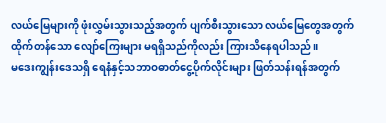လယ်မြေများကို ဖုံးလွှမ်းသွားသည့်အတွက် ပျက်စီးသွားသော လယ်မြေတွေအတွက် ထိုက်တန်သော လျော်ကြေးများ မရရှိသည်ကိုလည်း ကြားသိနေရပါသည်။
မဒေးကျွန်းဒေသရှိ ရေနံနှင့်သဘာဝဓာတ်ငွေ့ပိုက်လိုင်းများ ဖြတ်သန်းရန်အတွက်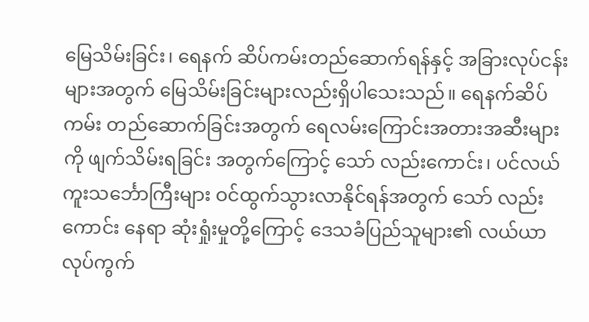မြေသိမ်းခြင်း၊ ရေနက် ဆိပ်ကမ်းတည်ဆောက်ရန်နှင့် အခြားလုပ်ငန်းများအတွက် မြေသိမ်းခြင်းများလည်းရှိပါသေးသည်။ ရေနက်ဆိပ်ကမ်း တည်ဆောက်ခြင်းအတွက် ရေလမ်းကြောင်းအတားအဆီးများကို ဖျက်သိမ်းရခြင်း အတွက်ကြောင့် သော် လည်းကောင်း၊ ပင်လယ်ကူးသင်္ဘောကြီးများ ဝင်ထွက်သွားလာနိုင်ရန်အတွက် သော် လည်းကောင်း နေရာ ဆုံးရှုံးမှုတို့ကြောင့် ဒေသခံပြည်သူများ၏ လယ်ယာလုပ်ကွက်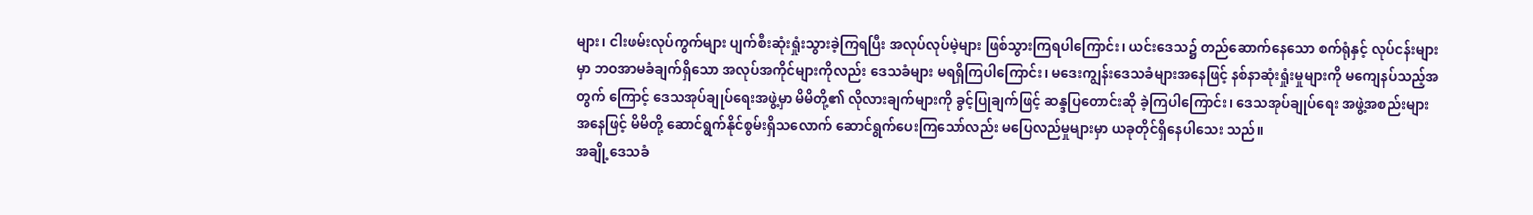များ၊ ငါးဖမ်းလုပ်ကွက်များ ပျက်စီးဆုံးရှုံးသွားခဲ့ကြရပြီး အလုပ်လုပ်မဲ့များ ဖြစ်သွားကြရပါကြောင်း၊ ယင်းဒေသ၌ တည်ဆောက်နေသော စက်ရုံနှင့် လုပ်ငန်းများမှာ ဘဝအာမခံချက်ရှိသော အလုပ်အကိုင်များကိုလည်း ဒေသခံများ မရရှိကြပါကြောင်း၊ မဒေးကျွန်းဒေသခံများအနေဖြင့် နစ်နာဆုံးရှုံးမှုများကို မကျေနပ်သည့်အတွက် ကြောင့် ဒေသအုပ်ချုပ်ရေးအဖွဲ့မှာ မိမိတို့၏ လိုလားချက်များကို ခွင့်ပြုချက်ဖြင့် ဆန္ဒပြတောင်းဆို ခဲ့ကြပါကြောင်း၊ ဒေသအုပ်ချုပ်ရေး အဖွဲ့အစည်းများအနေဖြင့် မိမိတို့ ဆောင်ရွက်နိုင်စွမ်းရှိသလောက် ဆောင်ရွက်ပေးကြသော်လည်း မပြေလည်မှုများမှာ ယခုတိုင်ရှိနေပါသေး သည်။
အချို့ဒေသခံ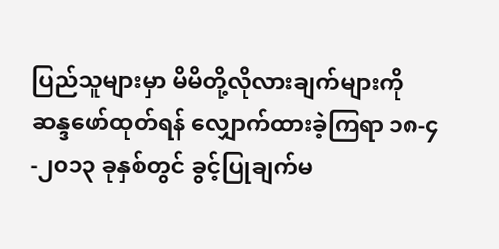ပြည်သူများမှာ မိမိတို့လိုလားချက်များကို ဆန္ဒဖော်ထုတ်ရန် လျှောက်ထားခဲ့ကြရာ ၁၈-၄-၂၀၁၃ ခုနှစ်တွင် ခွင့်ပြုချက်မ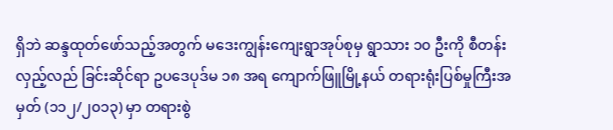ရှိဘဲ ဆန္ဒထုတ်ဖော်သည့်အတွက် မဒေးကျွန်းကျေးရွာအုပ်စုမှ ရွာသား ၁၀ ဦးကို စီတန်းလှည့်လည် ခြင်းဆိုင်ရာ ဥပဒေပုဒ်မ ၁၈ အရ ကျောက်ဖြူမြို့နယ် တရားရုံးပြစ်မှုကြီးအမှတ် (၁၁၂/၂၀၁၃) မှာ တရားစွဲ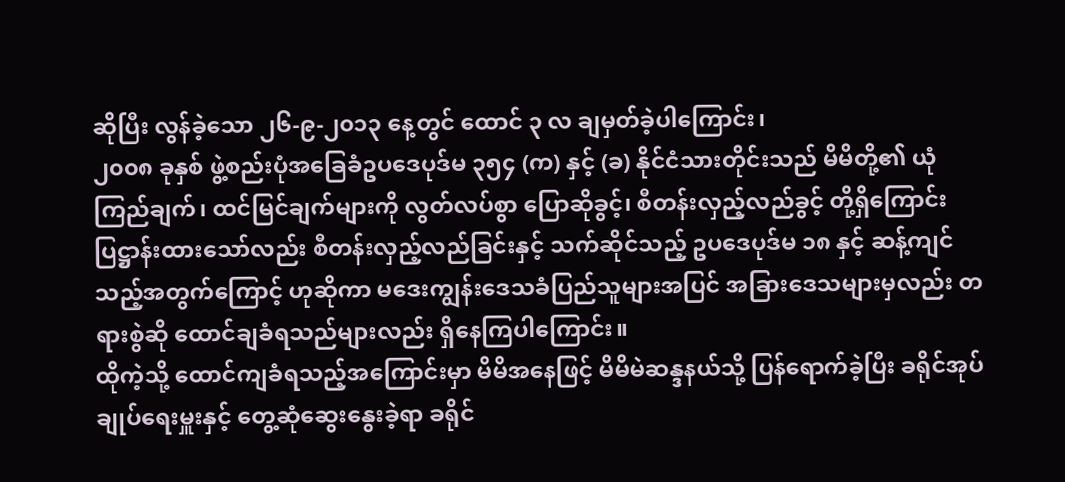ဆိုပြီး လွန်ခဲ့သော ၂၆-၉-၂၀၁၃ နေ့တွင် ထောင် ၃ လ ချမှတ်ခဲ့ပါကြောင်း၊
၂၀၀၈ ခုနှစ် ဖွဲ့စည်းပုံအခြေခံဥပဒေပုဒ်မ ၃၅၄ (က) နှင့် (ခ) နိုင်ငံသားတိုင်းသည် မိမိတို့၏ ယုံကြည်ချက်၊ ထင်မြင်ချက်များကို လွတ်လပ်စွာ ပြောဆိုခွင့်၊ စီတန်းလှည့်လည်ခွင့် တို့ရှိကြောင်း ပြဋ္ဌာန်းထားသော်လည်း စီတန်းလှည့်လည်ခြင်းနှင့် သက်ဆိုင်သည့် ဥပဒေပုဒ်မ ၁၈ နှင့် ဆန့်ကျင်သည့်အတွက်ကြောင့် ဟုဆိုကာ မဒေးကျွန်းဒေသခံပြည်သူများအပြင် အခြားဒေသများမှလည်း တရားစွဲဆို ထောင်ချခံရသည်များလည်း ရှိနေကြပါကြောင်း။
ထိုကဲ့သို့ ထောင်ကျခံရသည့်အကြောင်းမှာ မိမိအနေဖြင့် မိမိမဲဆန္ဒနယ်သို့ ပြန်ရောက်ခဲ့ပြီး ခရိုင်အုပ်ချုပ်ရေးမှူးနှင့် တွေ့ဆုံဆွေးနွေးခဲ့ရာ ခရိုင်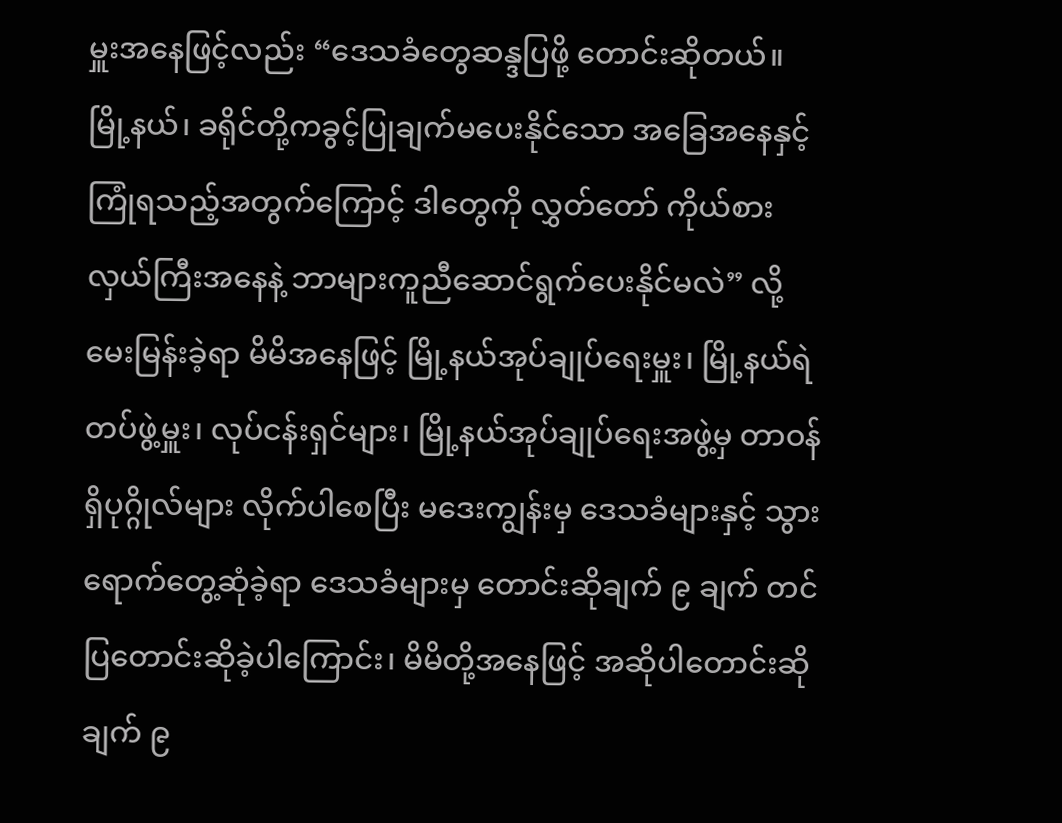မှူးအနေဖြင့်လည်း “ဒေသခံတွေဆန္ဒပြဖို့ တောင်းဆိုတယ်။ မြို့နယ်၊ ခရိုင်တို့ကခွင့်ပြုချက်မပေးနိုင်သော အခြေအနေနှင့် ကြုံရသည့်အတွက်ကြောင့် ဒါတွေကို လွှတ်တော် ကိုယ်စားလှယ်ကြီးအနေနဲ့ ဘာများကူညီဆောင်ရွက်ပေးနိုင်မလဲ” လို့ မေးမြန်းခဲ့ရာ မိမိအနေဖြင့် မြို့နယ်အုပ်ချုပ်ရေးမှူး၊ မြို့နယ်ရဲတပ်ဖွဲ့မှူး၊ လုပ်ငန်းရှင်များ၊ မြို့နယ်အုပ်ချုပ်ရေးအဖွဲ့မှ တာဝန်ရှိပုဂ္ဂိုလ်များ လိုက်ပါစေပြီး မဒေးကျွန်းမှ ဒေသခံများနှင့် သွားရောက်တွေ့ဆုံခဲ့ရာ ဒေသခံများမှ တောင်းဆိုချက် ၉ ချက် တင်ပြတောင်းဆိုခဲ့ပါကြောင်း၊ မိမိတို့အနေဖြင့် အဆိုပါတောင်းဆိုချက် ၉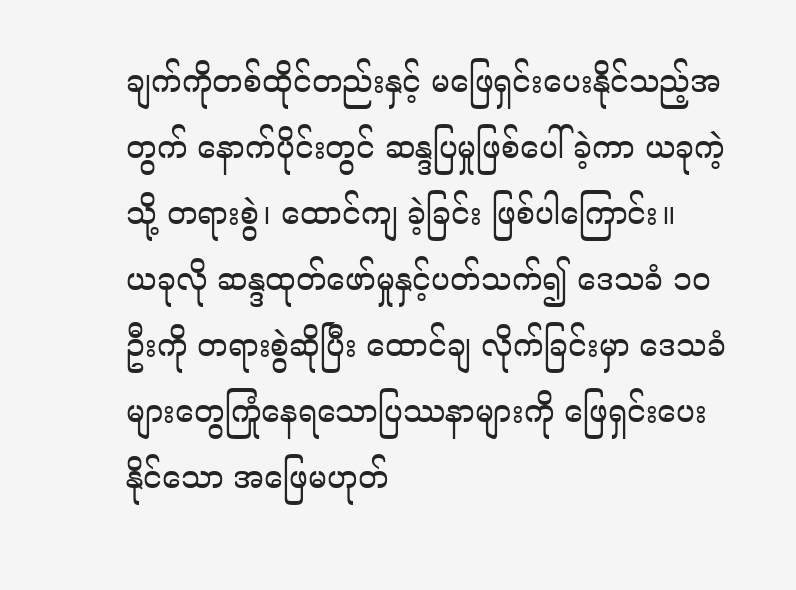ချက်ကိုတစ်ထိုင်တည်းနှင့် မဖြေရှင်းပေးနိုင်သည့်အတွက် နောက်ပိုင်းတွင် ဆန္ဒပြမှုဖြစ်ပေါ်ခဲ့ကာ ယခုကဲ့သို့ တရားစွဲ၊ ထောင်ကျ ခဲ့ခြင်း ဖြစ်ပါကြောင်း။
ယခုလို ဆန္ဒထုတ်ဖော်မှုနှင့်ပတ်သက်၍ ဒေသခံ ၁၀ ဦးကို တရားစွဲဆိုပြီး ထောင်ချ လိုက်ခြင်းမှာ ဒေသခံများတွေကြုံနေရသောပြဿနာများကို ဖြေရှင်းပေးနိုင်သော အဖြေမဟုတ်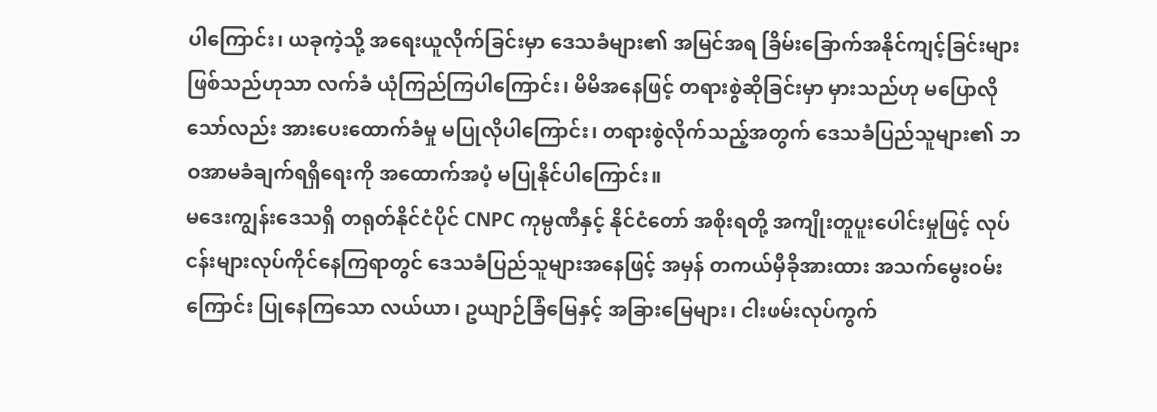ပါကြောင်း၊ ယခုကဲ့သို့ အရေးယူလိုက်ခြင်းမှာ ဒေသခံများ၏ အမြင်အရ ခြိမ်းခြောက်အနိုင်ကျင့်ခြင်းများဖြစ်သည်ဟုသာ လက်ခံ ယုံကြည်ကြပါကြောင်း၊ မိမိအနေဖြင့် တရားစွဲဆိုခြင်းမှာ မှားသည်ဟု မပြောလိုသော်လည်း အားပေးထောက်ခံမှု မပြုလိုပါကြောင်း၊ တရားစွဲလိုက်သည့်အတွက် ဒေသခံပြည်သူများ၏ ဘဝအာမခံချက်ရရှိရေးကို အထောက်အပံ့ မပြုနိုင်ပါကြောင်း။
မဒေးကျွန်းဒေသရှိ တရုတ်နိုင်ငံပိုင် CNPC ကုမ္ပဏီနှင့် နိုင်ငံတော် အစိုးရတို့ အကျိုးတူပူးပေါင်းမှုဖြင့် လုပ်ငန်းများလုပ်ကိုင်နေကြရာတွင် ဒေသခံပြည်သူများအနေဖြင့် အမှန် တကယ်မှီခိုအားထား အသက်မွေးဝမ်းကြောင်း ပြုနေကြသော လယ်ယာ၊ ဥယျာဉ်ခြံမြေနှင့် အခြားမြေများ၊ ငါးဖမ်းလုပ်ကွက်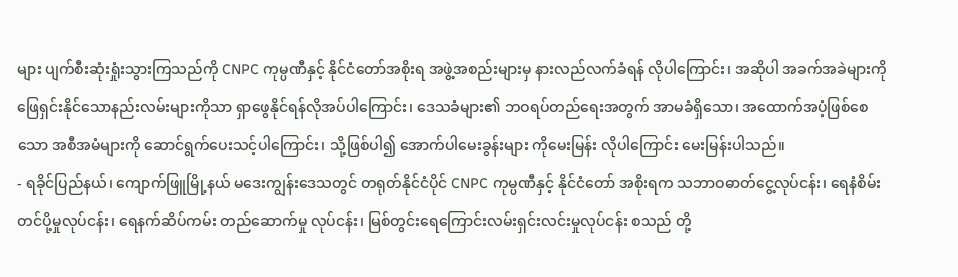များ ပျက်စီးဆုံးရှုံးသွားကြသည်ကို CNPC ကုမ္ပဏီနှင့် နိုင်ငံတော်အစိုးရ အဖွဲ့အစည်းများမှ နားလည်လက်ခံရန် လိုပါကြောင်း၊ အဆိုပါ အခက်အခဲများကို ဖြေရှင်းနိုင်သောနည်းလမ်းများကိုသာ ရှာဖွေနိုင်ရန်လိုအပ်ပါကြောင်း၊ ဒေသခံများ၏ ဘဝရပ်တည်ရေးအတွက် အာမခံရှိသော၊ အထောက်အပံ့ဖြစ်စေသော အစီအမံများကို ဆောင်ရွက်ပေးသင့်ပါကြောင်း၊ သို့ဖြစ်ပါ၍ အောက်ပါမေးခွန်းများ ကိုမေးမြန်း လိုပါကြောင်း မေးမြန်းပါသည်။
- ရခိုင်ပြည်နယ်၊ ကျောက်ဖြူမြို့နယ် မဒေးကျွန်းဒေသတွင် တရုတ်နိုင်ငံပိုင် CNPC ကုမ္ပဏီနှင့် နိုင်ငံတော် အစိုးရက သဘာဝဓာတ်ငွေ့လုပ်ငန်း၊ ရေနံစိမ်းတင်ပို့မှုလုပ်ငန်း၊ ရေနက်ဆိပ်ကမ်း တည်ဆောက်မှု လုပ်ငန်း၊ မြစ်တွင်းရေကြောင်းလမ်းရှင်းလင်းမှုလုပ်ငန်း စသည် တို့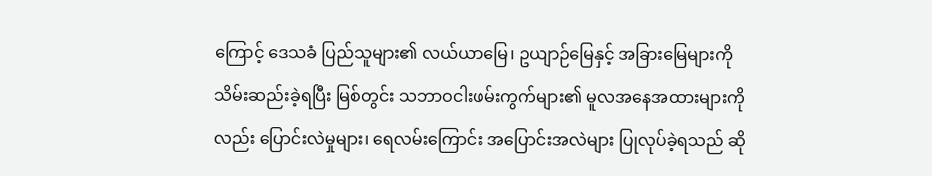ကြောင့် ဒေသခံ ပြည်သူများ၏ လယ်ယာမြေ၊ ဥယျာဉ်မြေနှင့် အခြားမြေများကို သိမ်းဆည်းခဲ့ရပြီး မြစ်တွင်း သဘာဝငါးဖမ်းကွက်များ၏ မူလအနေအထားများကိုလည်း ပြောင်းလဲမှုများ၊ ရေလမ်းကြောင်း အပြောင်းအလဲများ ပြုလုပ်ခဲ့ရသည် ဆို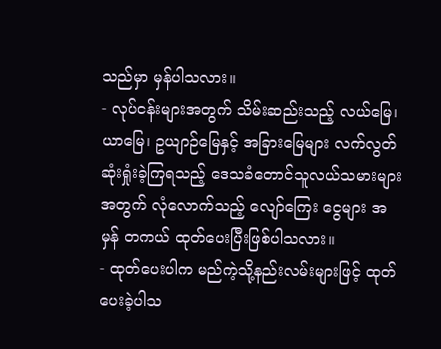သည်မှာ မှန်ပါသလား။
- လုပ်ငန်းများအတွက် သိမ်းဆည်းသည့် လယ်မြေ၊ ယာမြေ၊ ဥယျာဉ်မြေနှင့် အခြားမြေများ လက်လွတ် ဆုံးရှုံးခဲ့ကြရသည့် ဒေသခံတောင်သူလယ်သမားများအတွက် လုံလောက်သည့် လျော်ကြေး ငွေများ အမှန် တကယ် ထုတ်ပေးပြီးဖြစ်ပါသလား။
- ထုတ်ပေးပါက မည်ကဲ့သို့နည်းလမ်းများဖြင့် ထုတ်ပေးခဲ့ပါသ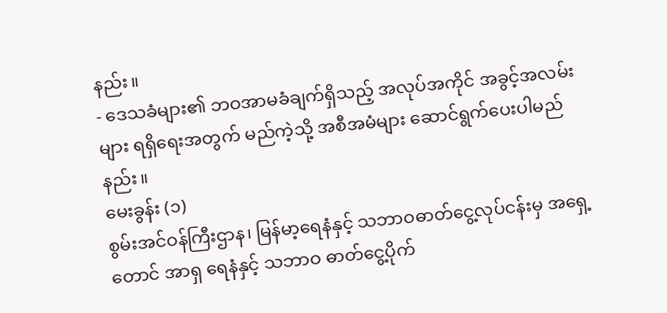နည်း။
- ဒေသခံများ၏ ဘဝအာမခံချက်ရှိသည့် အလုပ်အကိုင် အခွင့်အလမ်းများ ရရှိရေးအတွက် မည်ကဲ့သို့ အစီအမံများ ဆောင်ရွက်ပေးပါမည်နည်း။
မေးခွန်း (၁)
စွမ်းအင်ဝန်ကြီးဌာန၊ မြန်မာ့ရေနံနှင့် သဘာဝဓာတ်ငွေ့လုပ်ငန်းမှ အရှေ့တောင် အာရှ ရေနံနှင့် သဘာဝ ဓာတ်ငွေ့ပိုက်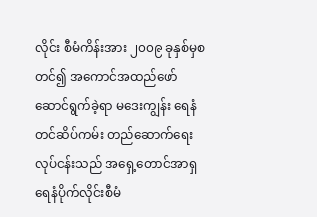လိုင်း စီမံကိန်းအား ၂၀၀၉ ခုနှစ်မှစတင်၍ အကောင်အထည်ဖော်ဆောင်ရွက်ခဲ့ရာ မဒေးကျွန်း ရေနံတင်ဆိပ်ကမ်း တည်ဆောက်ရေး လုပ်ငန်းသည် အရှေ့တောင်အာရှ ရေနံပိုက်လိုင်းစီမံ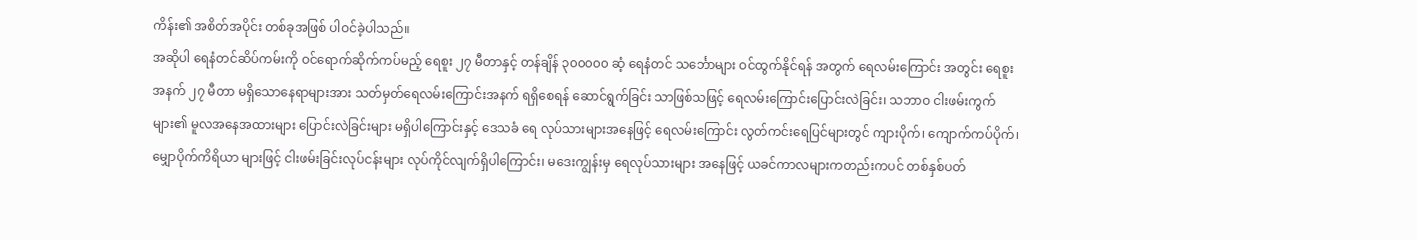ကိန်း၏ အစိတ်အပိုင်း တစ်ခုအဖြစ် ပါဝင်ခဲ့ပါသည်။
အဆိုပါ ရေနံတင်ဆိပ်ကမ်းကို ဝင်ရောက်ဆိုက်ကပ်မည့် ရေစူး ၂၇ မီတာနှင့် တန်ချိန် ၃၀၀၀၀၀ ဆံ့ ရေနံတင် သင်္ဘောများ ဝင်ထွက်နိုင်ရန် အတွက် ရေလမ်းကြောင်း အတွင်း ရေစူးအနက် ၂၇ မီတာ မရှိသောနေရာများအား သတ်မှတ်ရေလမ်းကြောင်းအနက် ရရှိစေရန် ဆောင်ရွက်ခြင်း သာဖြစ်သဖြင့် ရေလမ်းကြောင်းပြောင်းလဲခြင်း၊ သဘာဝ ငါးဖမ်းကွက်များ၏ မူလအနေအထားများ ပြောင်းလဲခြင်းများ မရှိပါကြောင်းနှင့် ဒေသခံ ရေ လုပ်သားများအနေဖြင့် ရေလမ်းကြောင်း လွတ်ကင်းရေပြင်များတွင် ကျားပိုက်၊ ကျောက်ကပ်ပိုက်၊ မျှောပိုက်ကိရိယာ များဖြင့် ငါးဖမ်းခြင်းလုပ်ငန်းများ လုပ်ကိုင်လျက်ရှိပါကြောင်း၊ မဒေးကျွန်းမှ ရေလုပ်သားများ အနေဖြင့် ယခင်ကာလများကတည်းကပင် တစ်နှစ်ပတ်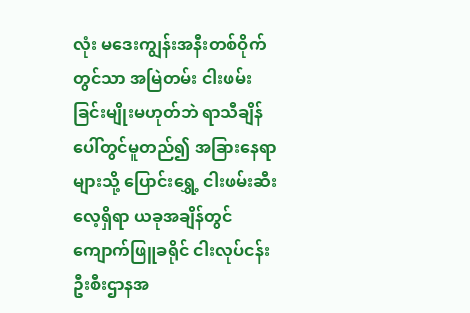လုံး မဒေးကျွန်းအနီးတစ်ဝိုက်တွင်သာ အမြဲတမ်း ငါးဖမ်းခြင်းမျိုးမဟုတ်ဘဲ ရာသီချိန်ပေါ်တွင်မူတည်၍ အခြားနေရာများသို့ ပြောင်းရွှေ့ ငါးဖမ်းဆီးလေ့ရှိရာ ယခုအချိန်တွင် ကျောက်ဖြူခရိုင် ငါးလုပ်ငန်းဦးစီးဌာနအ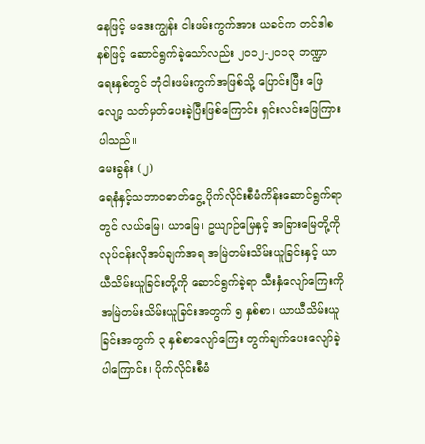နေဖြင့် မဒေးကျွန်း ငါးဖမ်းကွက်အား ယခင်က တင်ဒါစနစ်ဖြင့် ဆောင်ရွက်ခဲ့သော်လည်း ၂၀၁၂-၂၀၁၃ ဘဏ္ဍာရေးနှစ်တွင် ဘုံငါးဖမ်းကွက်အဖြစ်သို့ ပြောင်းပြီး ဖြေလျော့ သတ်မှတ်ပေးခဲ့ပြီးဖြစ်ကြောင်း ရှင်းလင်းဖြေကြားပါသည်။
မေးခွန်း (၂)
ရေနံနှင့်သဘာဝဓာတ်ငွေ့ ပိုက်လိုင်းစီမံကိန်းဆောင်ရွက်ရာတွင် လယ်မြေ၊ ယာမြေ၊ ဥယျာဉ်မြေနှင့် အခြားမြေတို့ကို လုပ်ငန်းလိုအပ်ချက်အရ အမြဲတမ်းသိမ်းယူခြင်းနှင့် ယာယီသိမ်းယူခြင်းတို့ကို ဆောင်ရွက်ခဲ့ရာ သီးနှံလျော်ကြေးကို အမြဲတမ်းသိမ်းယူခြင်းအတွက် ၅ နှစ်စာ၊ ယာယီသိမ်းယူခြင်းအတွက် ၃ နှစ်စာလျော်ကြေး တွက်ချက်ပေးလျော်ခဲ့ပါကြောင်း၊ ပိုက်လိုင်းစီမံ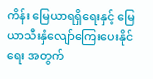ကိန်း မြေယာရရှိရေးနှင့် မြေယာသီးနှံလျော်ကြေးပေးနိုင်ရေး အတွက်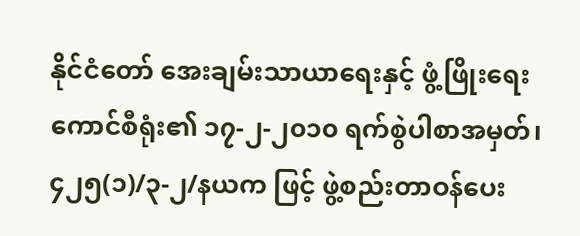နိုင်ငံတော် အေးချမ်းသာယာရေးနှင့် ဖွံ့ဖြိုးရေးကောင်စီရုံး၏ ၁၇-၂-၂၀၁၀ ရက်စွဲပါစာအမှတ်၊ ၄၂၅(၁)/၃-၂/နယက ဖြင့် ဖွဲ့စည်းတာဝန်ပေး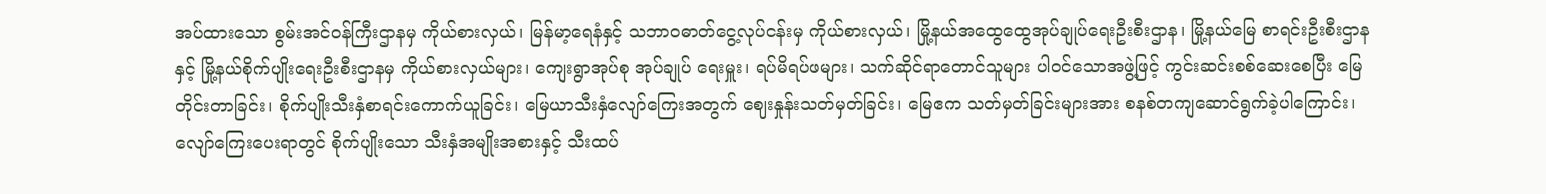အပ်ထားသော စွမ်းအင်ဝန်ကြီးဌာနမှ ကိုယ်စားလှယ်၊ မြန်မာ့ရေနံနှင့် သဘာဝဓာတ်ငွေ့လုပ်ငန်းမှ ကိုယ်စားလှယ်၊ မြို့နယ်အထွေထွေအုပ်ချုပ်ရေးဦးစီးဌာန၊ မြို့နယ်မြေ စာရင်းဦးစီးဌာနနှင့် မြို့နယ်စိုက်ပျိုးရေးဦးစီးဌာနမှ ကိုယ်စားလှယ်များ၊ ကျေးရွာအုပ်စု အုပ်ချုပ် ရေးမှူး၊ ရပ်မိရပ်ဖများ၊ သက်ဆိုင်ရာတောင်သူများ ပါဝင်သောအဖွဲ့ဖြင့် ကွင်းဆင်းစစ်ဆေးစေပြီး မြေတိုင်းတာခြင်း၊ စိုက်ပျိုးသီးနှံစာရင်းကောက်ယူခြင်း၊ မြေယာသီးနှံလျော်ကြေးအတွက် ဈေးနှုန်းသတ်မှတ်ခြင်း၊ မြေဧက သတ်မှတ်ခြင်းများအား စနစ်တကျဆောင်ရွက်ခဲ့ပါကြောင်း၊ လျော်ကြေးပေးရာတွင် စိုက်ပျိုးသော သီးနှံအမျိုးအစားနှင့် သီးထပ်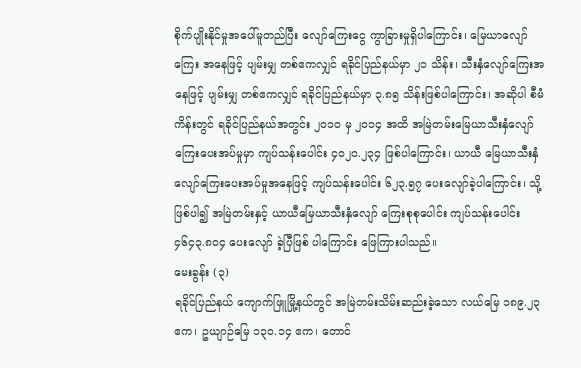စိုက်ပျိုးနိုင်မှုအပေါ်မူတည်ပြီး လျော်ကြေးငွေ ကွာခြားမှုရှိပါကြောင်း၊ မြေယာလျော်ကြေး အနေဖြင့် ပျမ်းမျှ တစ်ဧကလျှင် ရခိုင်ပြည်နယ်မှာ ၂၁ သိန်း၊ သီးနှံလျော်ကြေးအနေဖြင့် ပျမ်းမျှ တစ်ဧကလျှင် ရခိုင်ပြည်နယ်မှာ ၃.၈၅ သိန်းဖြစ်ပါကြောင်း၊ အဆိုပါ စီမံကိန်းတွင် ရခိုင်ပြည်နယ်အတွင်း ၂၀၁၀ မှ ၂၀၁၄ အထိ အမြဲတမ်းမြေယာသီးနှံလျော်ကြေးပေးအပ်မှုမှာ ကျပ်သန်းပေါင်း ၄၀၂၀.၂၃၄ ဖြစ်ပါကြောင်း၊ ယာယီ မြေယာသီးနှံလျော်ကြေးပေးအပ်မှုအနေဖြင့် ကျပ်သန်းပေါင်း ၆၂၃.၅၇ ပေးလျော်ခဲ့ပါကြောင်း၊ သို့ဖြစ်ပါ၍ အမြဲတမ်းနှင့် ယာယီမြေယာသီးနှံလျော် ကြေးစုစုပေါင်း ကျပ်သန်းပေါင်း ၄၆၄၃.၈၀၄ ပေးလျော် ခဲ့ပြီဖြစ် ပါကြောင်း ဖြေကြားပါသည်။
မေးခွန်း (၃)
ရခိုင်ပြည်နယ် ကျောက်ဖြူမြို့နယ်တွင် အမြဲတမ်းသိမ်းဆည်းခဲ့သော လယ်မြေ ၁၈၉.၂၃ ဧက၊ ဥယျာဉ်မြေ ၁၃၀.၁၄ ဧက၊ တောင်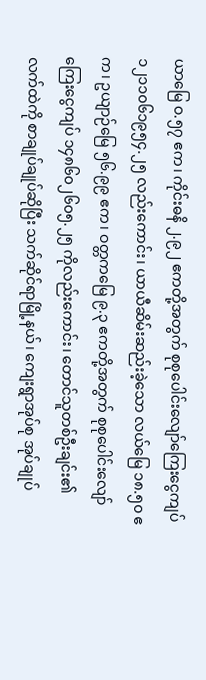ယာမြေ ဝ.၅၇ ဧက၊ ကိုင်းဓနိ ၂.၉၂ ဧကတို့အတွက် စုစုပေါင်းလျော်ကြေးငွေကျပ် ၁၂၁၁၀၆၁၉၅၄.၂၅ လည်းကောင်း၊ ယာယီဆိမ်းဆည်းခဲ့သော လယ်မြေ ၁၈.၅၀ ဧက၊ ဥယျာဉ်မြေ ၅၆.၉၉ ဧက၊ ဝတ္တကမြေ ၉.၃ ဧကတို့အတွက် စုစုပေါင်းလျော်ကြေးငွေကျပ် ၁၄၈၆၀၂၆၀၅.၂၅ ကိုလည်းကောင်း၊ တောင်သူတစ်ဦးချင်း၏ လက်ထဲကို စာချုပ်ချုပ်ဆိုပြီး သက်ဆိုင်ရာမြို့နယ်၊ ကျေးရွာအုပ်စု အုပ်ချုပ်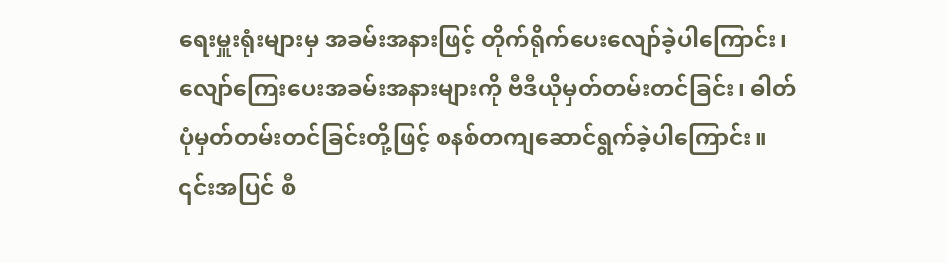ရေးမှူးရုံးများမှ အခမ်းအနားဖြင့် တိုက်ရိုက်ပေးလျော်ခဲ့ပါကြောင်း၊ လျော်ကြေးပေးအခမ်းအနားများကို ဗီဒီယိုမှတ်တမ်းတင်ခြင်း၊ ဓါတ်ပုံမှတ်တမ်းတင်ခြင်းတို့ဖြင့် စနစ်တကျဆောင်ရွက်ခဲ့ပါကြောင်း။
၎င်းအပြင် စီ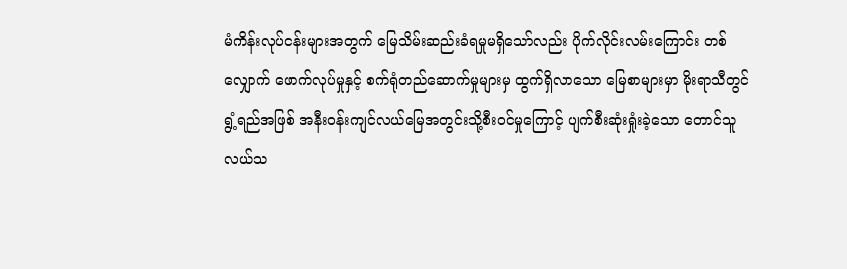မံကိန်းလုပ်ငန်းများအတွက် မြေသိမ်းဆည်းခံရမှုမရှိသော်လည်း ပိုက်လိုင်းလမ်းကြောင်း တစ်လျှောက် ဖောက်လုပ်မှုနှင့် စက်ရုံတည်ဆောက်မှုများမှ ထွက်ရှိလာသော မြေစာများမှာ မိုးရာသီတွင် ရွံ့ရည်အဖြစ် အနီးဝန်းကျင်လယ်မြေအတွင်းသို့စီးဝင်မှုကြောင့် ပျက်စီးဆုံးရှုံးခဲ့သော တောင်သူလယ်သ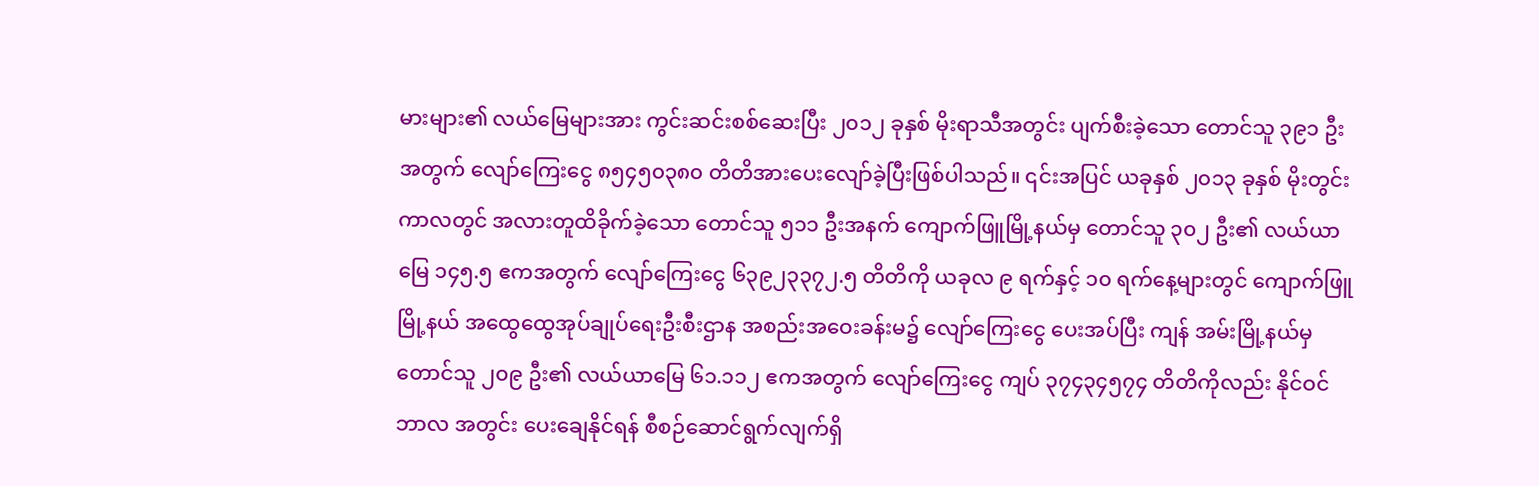မားများ၏ လယ်မြေများအား ကွင်းဆင်းစစ်ဆေးပြီး ၂၀၁၂ ခုနှစ် မိုးရာသီအတွင်း ပျက်စီးခဲ့သော တောင်သူ ၃၉၁ ဦးအတွက် လျော်ကြေးငွေ ၈၅၄၅၀၃၈၀ တိတိအားပေးလျော်ခဲ့ပြီးဖြစ်ပါသည်။ ၎င်းအပြင် ယခုနှစ် ၂၀၁၃ ခုနှစ် မိုးတွင်းကာလတွင် အလားတူထိခိုက်ခဲ့သော တောင်သူ ၅၁၁ ဦးအနက် ကျောက်ဖြူမြို့နယ်မှ တောင်သူ ၃၀၂ ဦး၏ လယ်ယာမြေ ၁၄၅.၅ ဧကအတွက် လျော်ကြေးငွေ ၆၃၉၂၃၃၇၂.၅ တိတိကို ယခုလ ၉ ရက်နှင့် ၁၀ ရက်နေ့များတွင် ကျောက်ဖြူမြို့နယ် အထွေထွေအုပ်ချုပ်ရေးဦးစီးဌာန အစည်းအဝေးခန်းမ၌ လျော်ကြေးငွေ ပေးအပ်ပြီး ကျန် အမ်းမြို့နယ်မှ တောင်သူ ၂၀၉ ဦး၏ လယ်ယာမြေ ၆၁.၁၁၂ ဧကအတွက် လျော်ကြေးငွေ ကျပ် ၃၇၄၃၄၅၇၄ တိတိကိုလည်း နိုင်ဝင်ဘာလ အတွင်း ပေးချေနိုင်ရန် စီစဉ်ဆောင်ရွက်လျက်ရှိ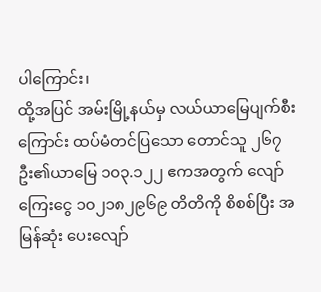ပါကြောင်း၊
ထို့အပြင် အမ်းမြို့နယ်မှ လယ်ယာမြေပျက်စီးကြောင်း ထပ်မံတင်ပြသော တောင်သူ ၂၆၇ ဦး၏ယာမြေ ၁၀၃.၁၂၂ ဧကအတွက် လျော်ကြေးငွေ ၁၀၂၁၈၂၉၆၉ တိတိကို စိစစ်ပြီး အမြန်ဆုံး ပေးလျော်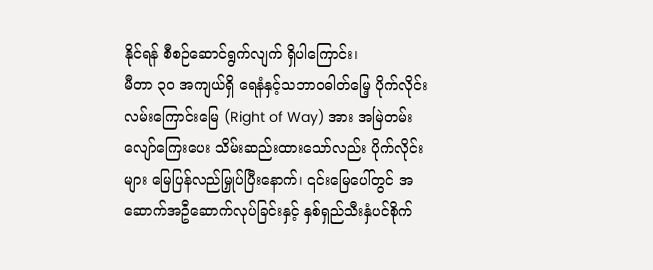နိုင်ရန် စီစဉ်ဆောင်ရွက်လျက် ရှိပါကြောင်း၊
မီတာ ၃၀ အကျယ်ရှိ ရေနံနှင့်သဘာဝဓါတ်မြေ့ ပိုက်လိုင်းလမ်းကြောင်းမြေ (Right of Way) အား အမြဲတမ်း လျော်ကြေးပေး သိမ်းဆည်းထားသော်လည်း ပိုက်လိုင်းများ မြေပြန်လည်မြှုပ်ပြီးနောက်၊ ၎င်းမြေပေါ်တွင် အဆောက်အဦဆောက်လုပ်ခြင်းနှင့် နှစ်ရှည်သီးနှံပင်စိုက်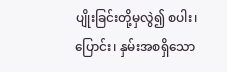ပျိုးခြင်းတို့မှလွဲ၍ စပါး၊ ပြောင်း၊ နှမ်းအစရှိသော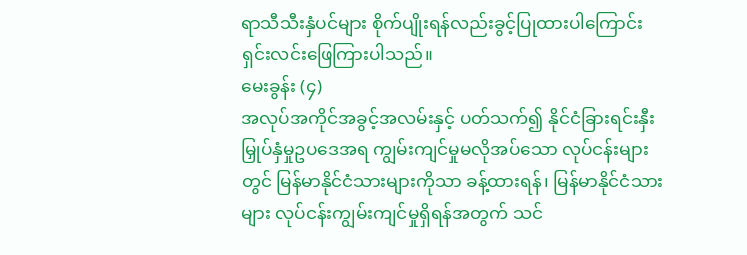ရာသီသီးနှံပင်များ စိုက်ပျိုးရန်လည်းခွင့်ပြုထားပါကြောင်း ရှင်းလင်းဖြေကြားပါသည်။
မေးခွန်း (၄)
အလုပ်အကိုင်အခွင့်အလမ်းနှင့် ပတ်သက်၍ နိုင်ငံခြားရင်းနှီးမြှုပ်နှံမှုဥပဒေအရ ကျွမ်းကျင်မှုမလိုအပ်သော လုပ်ငန်းများတွင် မြန်မာနိုင်ငံသားများကိုသာ ခန့်ထားရန်၊ မြန်မာနိုင်ငံသားများ လုပ်ငန်းကျွမ်းကျင်မှုရှိရန်အတွက် သင်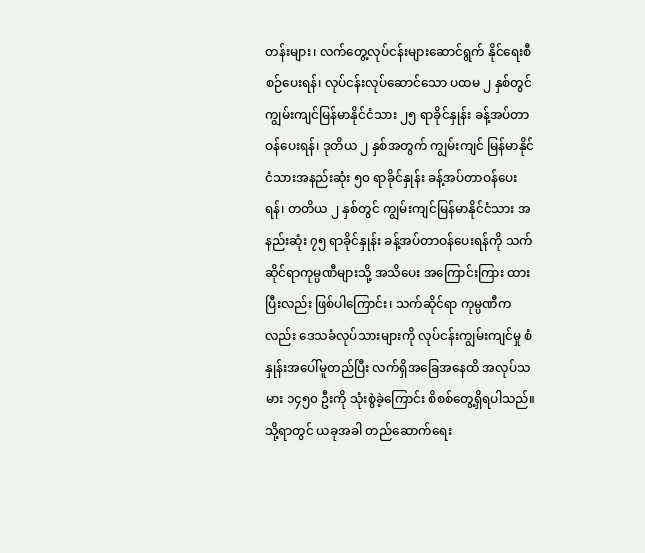တန်းများ၊ လက်တွေ့လုပ်ငန်းများဆောင်ရွက် နိုင်ရေးစီစဉ်ပေးရန်၊ လုပ်ငန်းလုပ်ဆောင်သော ပထမ ၂ နှစ်တွင် ကျွမ်းကျင်မြန်မာနိုင်ငံသား ၂၅ ရာခိုင်နှုန်း ခန့်အပ်တာဝန်ပေးရန်၊ ဒုတိယ ၂ နှစ်အတွက် ကျွမ်းကျင် မြန်မာနိုင်ငံသားအနည်းဆုံး ၅၀ ရာခိုင်နှုန်း ခန့်အပ်တာဝန်ပေးရန်၊ တတိယ ၂ နှစ်တွင် ကျွမ်းကျင်မြန်မာနိုင်ငံသား အနည်းဆုံး ၇၅ ရာခိုင်နှုန်း ခန့်အပ်တာဝန်ပေးရန်ကို သက်ဆိုင်ရာကုမ္ပဏီများသို့ အသိပေး အကြောင်းကြား ထားပြီးလည်း ဖြစ်ပါကြောင်း၊ သက်ဆိုင်ရာ ကုမ္ပဏီကလည်း ဒေသခံလုပ်သားများကို လုပ်ငန်းကျွမ်းကျင်မှု စံနှုန်းအပေါ်မူတည်ပြီး လက်ရှိအခြေအနေထိ အလုပ်သမား ၁၄၅၀ ဦးကို သုံးစွဲခဲ့ကြောင်း စိစစ်တွေ့ရှိရပါသည်။ သို့ရာတွင် ယခုအခါ တည်ဆောက်ရေး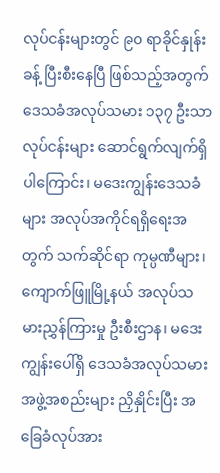လုပ်ငန်းများတွင် ၉၀ ရာခိုင်နှုန်းခန့် ပြီးစီးနေပြီ ဖြစ်သည့်အတွက် ဒေသခံအလုပ်သမား ၁၃၇ ဦးသာ လုပ်ငန်းများ ဆောင်ရွက်လျက်ရှိပါကြောင်း၊ မဒေးကျွန်းဒေသခံများ အလုပ်အကိုင်ရရှိရေးအတွက် သက်ဆိုင်ရာ ကုမ္ပဏီများ၊ ကျောက်ဖြူမြို့နယ် အလုပ်သမားညွှန်ကြားမှု ဦးစီးဌာန၊ မဒေးကျွန်းပေါ်ရှိ ဒေသခံအလုပ်သမား အဖွဲ့အစည်းများ ညှိနှိုင်းပြီး အခြေခံလုပ်အား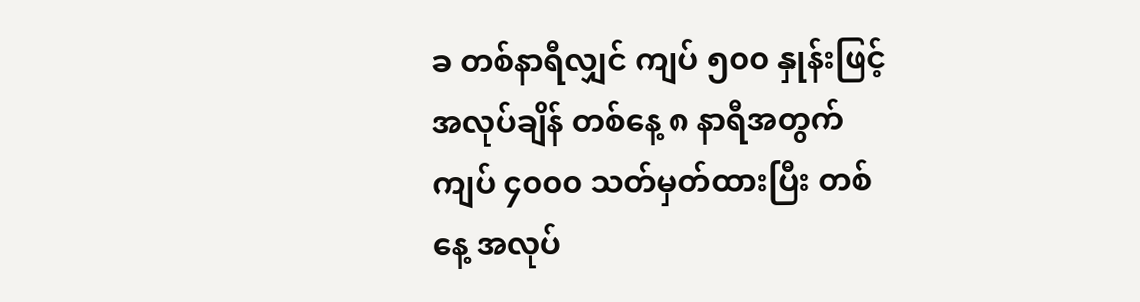ခ တစ်နာရီလျှင် ကျပ် ၅၀၀ နှုန်းဖြင့် အလုပ်ချိန် တစ်နေ့ ၈ နာရီအတွက် ကျပ် ၄၀၀၀ သတ်မှတ်ထားပြီး တစ်နေ့ အလုပ်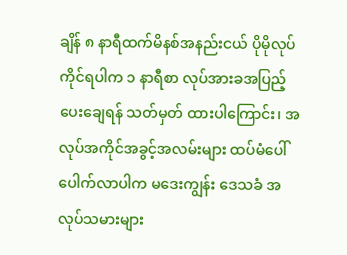ချိန် ၈ နာရီထက်မိနစ်အနည်းငယ် ပိုမိုလုပ်ကိုင်ရပါက ၁ နာရီစာ လုပ်အားခအပြည့် ပေးချေရန် သတ်မှတ် ထားပါကြောင်း၊ အလုပ်အကိုင်အခွင့်အလမ်းများ ထပ်မံပေါ်ပေါက်လာပါက မဒေးကျွန်း ဒေသခံ အလုပ်သမားများ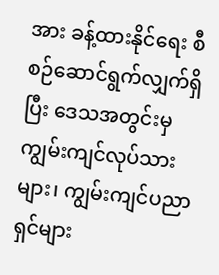အား ခန့်ထားနိုင်ရေး စီစဉ်ဆောင်ရွက်လျှက်ရှိပြီး ဒေသအတွင်းမှ ကျွမ်းကျင်လုပ်သားများ၊ ကျွမ်းကျင်ပညာရှင်များ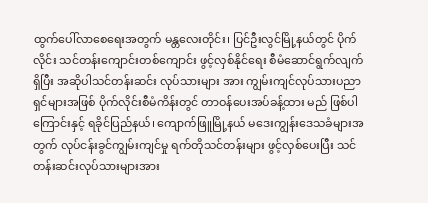ထွက်ပေါ်လာစေရေးအတွက် မန္တလေးတိုင်း၊ ပြင်ဦးလွင်မြို့နယ်တွင် ပိုက်လိုင်း သင်တန်းကျောင်းတစ်ကျောင်း ဖွင့်လှစ်နိုင်ရေး စီမံဆောင်ရွက်လျက်ရှိပြီး အဆိုပါသင်တန်းဆင်း လုပ်သားများ အား ကျွမ်းကျင်လုပ်သားပညာရှင်များအဖြစ် ပိုက်လိုင်းစီမံကိန်းတွင် တာဝန်ပေးအပ်ခန့်ထား မည် ဖြစ်ပါ ကြောင်းနှင့် ရခိုင်ပြည်နယ်၊ ကျောက်ဖြူမြို့နယ် မဒေးကျွန်းဒေသခံများအတွက် လုပ်ငန်းခွင်ကျွမ်းကျင်မှု ရက်တိုသင်တန်းများ ဖွင့်လှစ်ပေးပြီး သင်တန်းဆင်းလုပ်သားများအား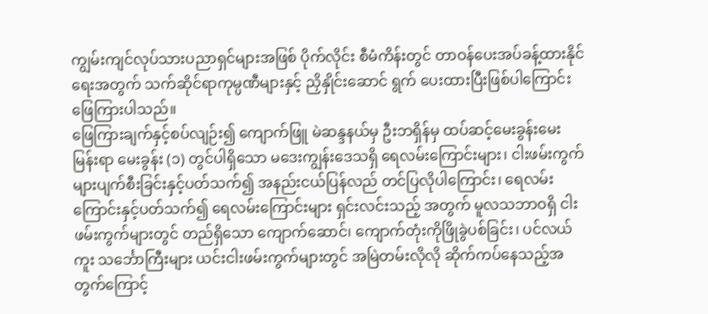ကျွမ်းကျင်လုပ်သားပညာရှင်များအဖြစ် ပိုက်လိုင်း စီမံကိန်းတွင် တာဝန်ပေးအပ်ခန့်ထားနိုင်ရေးအတွက် သက်ဆိုင်ရာကုမ္ပဏီများနှင့် ညှိနှိုင်းဆောင် ရွက် ပေးထားပြီးဖြစ်ပါကြောင်း ဖြေကြားပါသည်။
ဖြေကြားချက်နှင့်စပ်လျဉ်း၍ ကျောက်ဖြူ မဲဆန္ဒနယ်မှ ဦးဘရှိန်မှ ထပ်ဆင့်မေးခွန်းမေးမြန်းရာ မေးခွန်း (၁) တွင်ပါရှိသော မဒေးကျွန်းဒေသရှိ ရေလမ်းကြောင်းများ၊ ငါးဖမ်းကွက်များပျက်စီးခြင်းနှင့်ပတ်သက်၍ အနည်းငယ်ပြန်လည် တင်ပြလိုပါကြောင်း၊ ရေလမ်းကြောင်းနှင့်ပတ်သက်၍ ရေလမ်းကြောင်းများ ရှင်းလင်းသည့် အတွက် မူလသဘာဝရှိ ငါးဖမ်းကွက်များတွင် တည်ရှိသော ကျောက်ဆောင်၊ ကျောက်တုံးကိုဖြိုခွဲပစ်ခြင်း၊ ပင်လယ်ကူး သင်္ဘောကြီးများ ယင်းငါးဖမ်းကွက်များတွင် အမြဲတမ်းလိုလို ဆိုက်ကပ်နေသည့်အတွက်ကြောင့်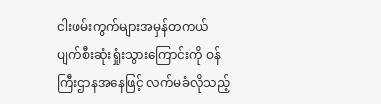ငါးဖမ်းကွက်များအမှန်တကယ် ပျက်စီးဆုံးရှုံးသွားကြောင်းကို ဝန်ကြီးဌာနအနေဖြင့် လက်မခံလိုသည့်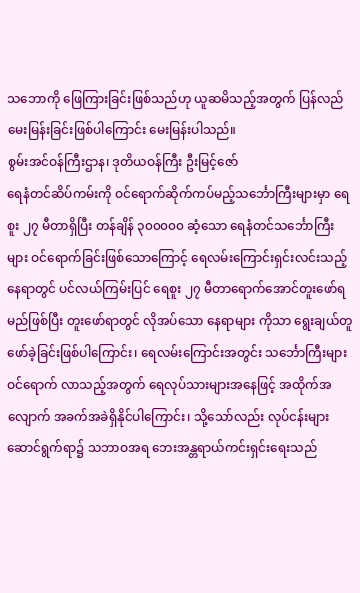သဘောကို ဖြေကြားခြင်းဖြစ်သည်ဟု ယူဆမိသည့်အတွက် ပြန်လည်မေးမြန်းခြင်းဖြစ်ပါကြောင်း မေးမြန်းပါသည်။
စွမ်းအင်ဝန်ကြီးဌာန၊ ဒုတိယဝန်ကြီး ဦးမြင့်ဇော်
ရေနံတင်ဆိပ်ကမ်းကို ဝင်ရောက်ဆိုက်ကပ်မည့်သင်္ဘောကြီးများမှာ ရေစူး ၂၇ မီတာရှိပြီး တန်ချိန် ၃၀၀၀၀၀ ဆံ့သော ရေနံတင်သင်္ဘောကြီးများ ဝင်ရောက်ခြင်းဖြစ်သောကြောင့် ရေလမ်းကြောင်းရှင်းလင်းသည့်နေရာတွင် ပင်လယ်ကြမ်းပြင် ရေစူး ၂၇ မီတာရောက်အောင်တူးဖော်ရမည်ဖြစ်ပြီး တူးဖော်ရာတွင် လိုအပ်သော နေရာများ ကိုသာ ရွေးချယ်တူဖော်ခဲ့ခြင်းဖြစ်ပါကြောင်း၊ ရေလမ်းကြောင်းအတွင်း သင်္ဘောကြီးများဝင်ရောက် လာသည့်အတွက် ရေလုပ်သားများအနေဖြင့် အထိုက်အလျောက် အခက်အခဲရှိနိုင်ပါကြောင်း၊ သို့သော်လည်း လုပ်ငန်းများ ဆောင်ရွက်ရာ၌ သဘာဝအရ ဘေးအန္တရာယ်ကင်းရှင်းရေးသည်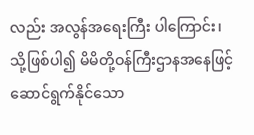လည်း အလွန်အရေးကြီး ပါကြောင်း၊ သို့ဖြစ်ပါ၍ မိမိတို့ဝန်ကြီးဌာနအနေဖြင့် ဆောင်ရွက်နိုင်သော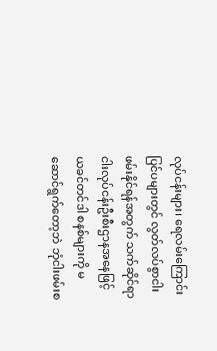လုပ်ငန်းများ၊ ရေလမ်းကြောင်း ပြင်ပများတွင် လွတ်လပ်စွာငါးဖမ်းနိုင်ရန်အတွက် သက်ဆိုင်ရာ ငါးလုပ်ငန်းဦးစီးဌာနအနေဖြင့် ယခင်တင်ဒါ စနစ်များကို မဆောင်ရွက်တော့ဘဲ ဘုံငါးဖမ်းစ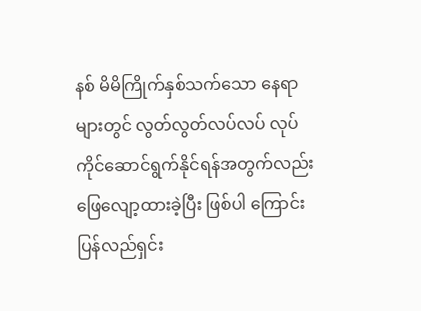နစ် မိမိကြိုက်နှစ်သက်သော နေရာများတွင် လွတ်လွတ်လပ်လပ် လုပ်ကိုင်ဆောင်ရွက်နိုင်ရန်အတွက်လည်း ဖြေလျော့ထားခဲ့ပြီး ဖြစ်ပါ ကြောင်းပြန်လည်ရှင်း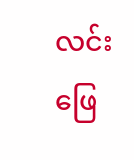လင်းဖြေ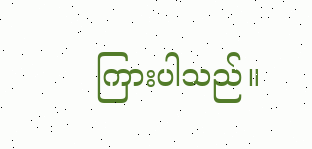ကြားပါသည်။